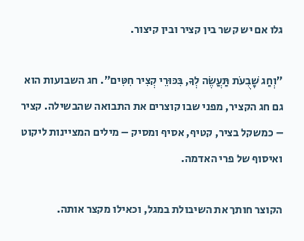גלו אם יש קשר בין קציר ובין קיצור.

"וְחַג שָׁבֻעֺת תַּעֲשֶׂה לְךָ, בִּכּוּרֵי קְצִיר חִטִּים". חג השבועות הוא גם חג הקציר, מפני שבו קוצרים את התבואה שהבשילה. קציר – כמשקל בציר, קטיף, אסיף ומסיק – מילים המציינות ליקוט ואיסוף של פרי האדמה.

הקוצר חותך את השיבולת במגל, וכאילו מקצר אותה.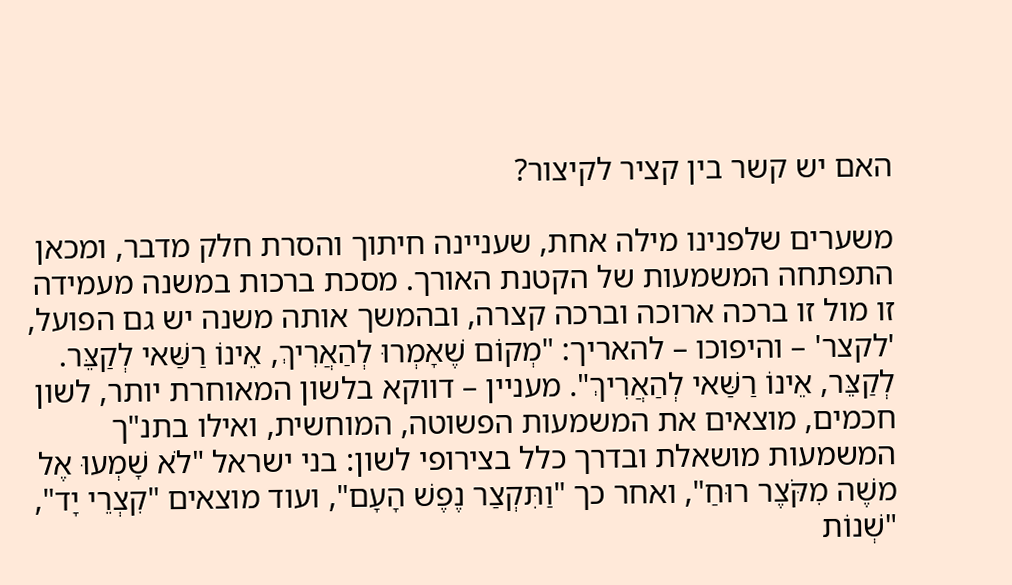האם יש קשר בין קציר לקיצור?

משערים שלפנינו מילה אחת, שעניינה חיתוך והסרת חלק מדבר, ומכאן התפתחה המשמעות של הקטנת האורך. מסכת ברכות במשנה מעמידה זו מול זו ברכה ארוכה וברכה קצרה, ובהמשך אותה משנה יש גם הפועל, 'לקצר' – והיפוכו – להאריך: "מְקוֹם שֶׁאָמְרוּ לְהַאֲרִיךְ, אֵינוֹ רַשַּׁאי לְקַצֵּר. לְקַצֵּר, אֵינוֹ רַשַּׁאי לְהַאֲרִיךְ". מעניין – דווקא בלשון המאוחרת יותר, לשון חכמים, מוצאים את המשמעות הפשוטה, המוחשית, ואילו בתנ"ך המשמעות מושאלת ובדרך כלל בצירופי לשון: בני ישראל "לֺא שָׁמְעוּ אֶל משֶׁה מִקֺּצֶר רוּחַ", ואחר כך "וַתִּקְצַר נֶפֶשׁ הָעָם", ועוד מוצאים "קִצְרֵי יָד", "שְׁנוֹת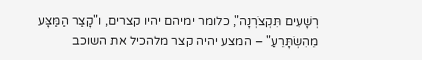רְשָׁעִים תִּקְצֺרְנָה", כלומר ימיהם יהיו קצרים, ו"קָצַר הַמַּצָּע מֵהִשְׂתָּרֵעַ" – המצע יהיה קצר מלהכיל את השוכב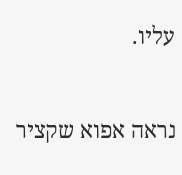עליו.

נראה אפוא שקציר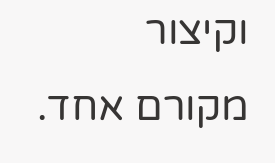וקיצור מקורם אחד.